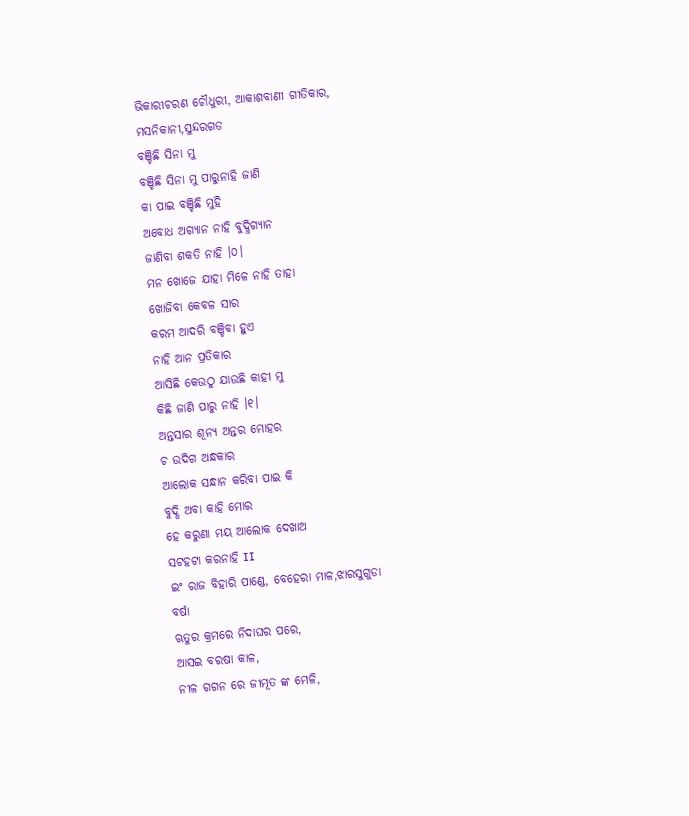ଭିକାରୀଚରଣ ଚୌଧୁରୀ, ଆକାଶବାଣୀ ଗୀତିକାର, ମସନିକାନୀ,ସୁନ୍ଦରଗଡ
ବଞ୍ଚିଛି ସିନା ମୁ
ବଞ୍ଚିଛି ସିନା ମୁ ପାରୁନାହି ଜାଣି
କା ପାଇ ବଞ୍ଚିଛି ମୁହି
ଅବୋଧ ଅଗ୍ଯାନ ନାହି ବୁଦ୍ଧିଗ୍ଯାନ
ଜାଣିବା ଶକତି ନାହି ।୦।
ମନ ଖୋଜେ ଯାହା ମିଳେ ନାହି ତାହା
ଖୋଜିବା କେବଳ ସାର
କରମ ଆଦରି ବଞ୍ଚିବା ହୁଏ
ନାହି ଆନ ପ୍ରତିକାର
ଆସିଛି କେଉଠୁ ଯାଉଛି କାହୀ ମୁ
କିଛି ଜାଣି ପାରୁ ନାହି ।୧।
ଅନ୍ତସାର ଶୂନ୍ଯ ଅନ୍ତର ମୋହର
ଚ ଉଦିଗ ଅନ୍ଧକାର
ଆଲୋକ ସନ୍ଧାନ କରିବା ପାଇ କି
ବୁଦ୍ଧି ଅବା କାହି ମୋର
ହେ କରୁଣା ମୟ ଆଲୋକ ଦେଖାଅ
ସଟହଟା କରନାହି II
ଇଂ ରାଜ ବିହାରି ପାଣ୍ଡେ, ବେହେରା ମାଳ,ଝାରସୁଗୁଡା
ବର୍ଷା
ଋତୁର କ୍ରମରେ ନିଦାଘର ପରେ,
ଆସଇ ବରଷା କାଳ,
ନୀଳ ଗଗନ ରେ ଜୀମୂତ ଙ୍କ ମେଳି,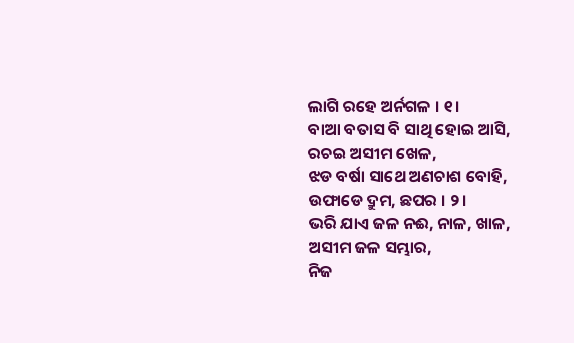ଲାଗି ରହେ ଅର୍ନଗଳ । ୧।
ବାଆ ବତାସ ବି ସାଥି ହୋଇ ଆସି,
ରଚଇ ଅସୀମ ଖେଳ,
ଝଡ ବର୍ଷା ସାଥେ ଅଣଚାଶ ବୋହି,
ଉଫାଡେ ଦ୍ରୁମ, ଛପର । ୨।
ଭରି ଯାଏ ଜଳ ନଈ, ନାଳ, ଖାଳ,
ଅସୀମ ଜଳ ସମ୍ଭାର,
ନିଜ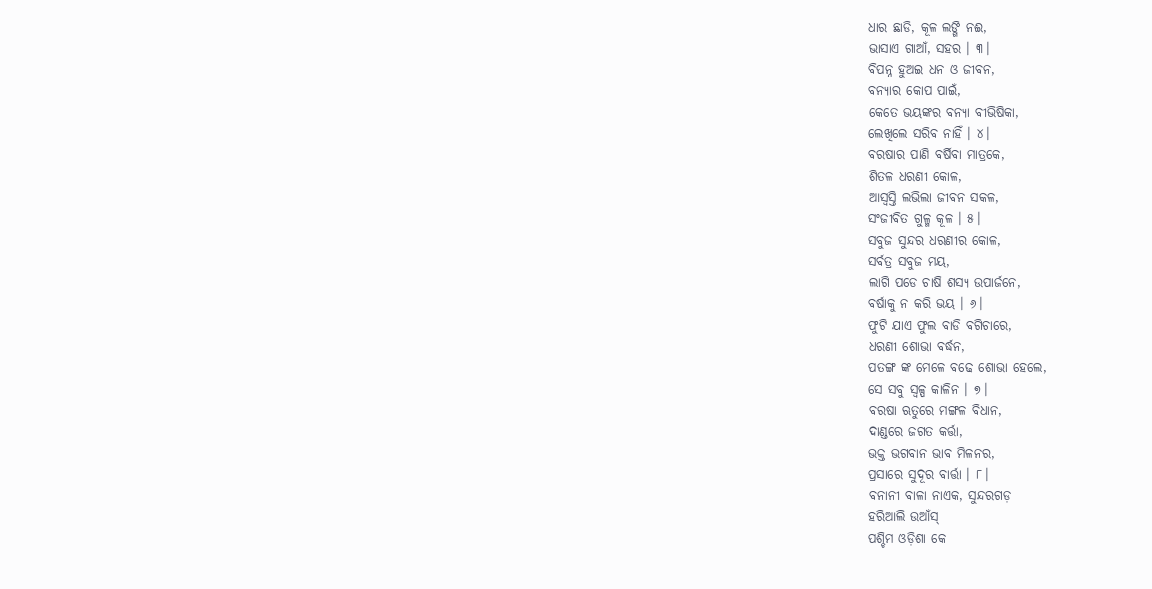ଧାର ଛାଡି, କୂଳ ଲଙ୍ଗି ନଈ,
ଭାସାଏ ଗାଆଁ, ସହର । ୩।
ବିପନ୍ନ ହୁଅଇ ଧନ ଓ ଜୀବନ,
ବନ୍ଯାର କୋପ ପାଇଁ,
କେତେ ଭୟଙ୍କର ବନ୍ଯା ବୀଭିଷିକା,
ଲେଖିଲେ ସରିବ ନାହିଁ । ୪।
ବରଷାର ପାଣି ବର୍ଷିବା ମାତ୍ରକେ,
ଶିତଳ ଧରଣୀ କୋଳ,
ଆସ୍ବସ୍ତି ଲଭିଲା ଜୀବନ ସକଳ,
ସଂଜୀବିତ ଗୁଳ୍ମ କୂଳ । ୫।
ସବୁଜ ସୁନ୍ଦର ଧରଣୀର କୋଳ,
ସର୍ବତ୍ର ସବୁଜ ମୟ,
ଲାଗି ପଡେ ଚାଷି ଶସ୍ଯ ଉପାର୍ଜନେ,
ବର୍ଷାକୁ ନ କରି ଭୟ । ୬।
ଫୁଟି ଯାଏ ଫୁଲ ବାଡି ବଗିଚାରେ,
ଧରଣୀ ଶୋଭା ବର୍ଦ୍ଧନ,
ପତଙ୍ଗ ଙ୍କ ମେଳେ ବଢେ ଶୋଭା ହେଲେ,
ସେ ସବୁ ସ୍ବଳ୍ପ କାଳିନ । ୭।
ବରଷା ଋତୁରେ ମଙ୍ଗଳ ବିଧାନ,
ଦାଣ୍ଡରେ ଜଗତ କର୍ତ୍ତା,
ଭକ୍ତ ଭଗବାନ ଭାବ ମିଳନର,
ପ୍ରସାରେ ସୁଦୂର ବାର୍ତ୍ତା । ୮।
ବନାନୀ ବାଳା ନାଏକ, ସୁନ୍ଦରଗଡ଼
ହରିଆଲି ଉଆଁସ୍
ପଶ୍ଚିମ ଓଡ଼ିଶା କେ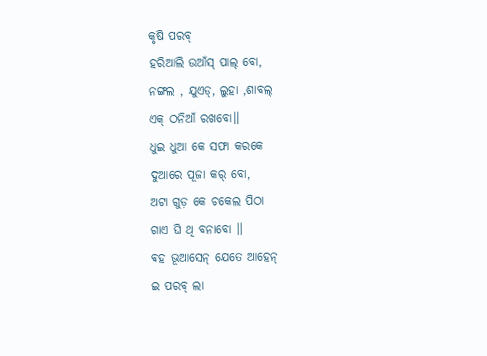କୃଷି ପରବ୍
ହରିଆଲି ଉଆଁସ୍ ପାଲ୍ ବୋ,
ନଙ୍ଗଲ , ଯୁଏଡ୍, ଲୁହା ,ଶାବଲ୍
ଏକ୍ ଠନିଆଁ ରଖବୋ।।
ଧୁଇ ଧୁଆ କେ ସଫା କରକେ
ଦୁଆରେ ପୂଜା କର୍ ବୋ,
ଅଟା ଗୁଡ଼ କେ ଚକେଲ ପିଠା
ଗାଏ ଘି ଥି ବନାବୋ ।।
ଵହ ଭୂଆସେନ୍ ଯେତେ ଆହେନ୍
ଇ ପରବ୍ ଲା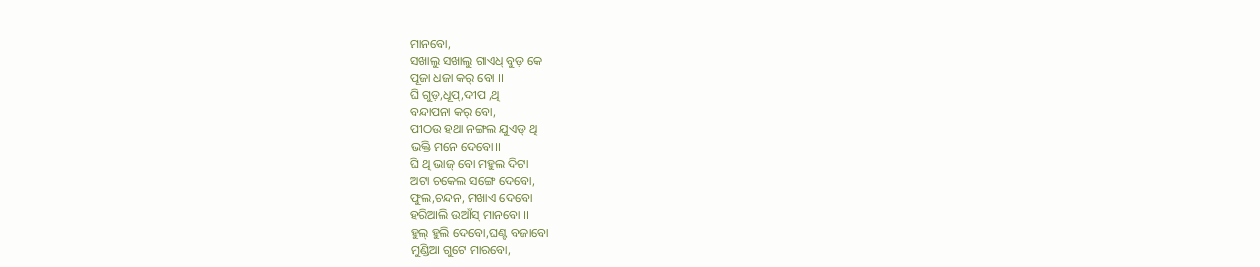ମାନବୋ,
ସଖାଲୁ ସଖାଲୁ ଗାଏଧ୍ ବୁଡ଼ କେ
ପୂଜା ଧଜା କର୍ ବୋ ।।
ଘି ଗୁଡ଼,ଧୂପ୍,ଦୀପ ,ଥି
ବନ୍ଦାପନା କର୍ ବୋ,
ପୀଠଉ ହଥା ନଙ୍ଗଲ ଯୁଏଡ୍ ଥି
ଭକ୍ତି ମନେ ଦେବୋ।।
ଘି ଥି ଭାଜ୍ ବୋ ମହୁଲ ଦିଟା
ଅଟା ଚକେଲ ସଙ୍ଗେ ଦେବୋ,
ଫୁଲ,ଚନ୍ଦନ, ମଖାଏ ଦେବୋ
ହରିଆଲି ଉଆଁସ୍ ମାନବୋ ।।
ହୁଲ୍ ହୁଲି ଦେବୋ,ଘଣ୍ଟ ବଜାବୋ
ମୁଣ୍ଡିଆ ଗୁଟେ ମାରବୋ,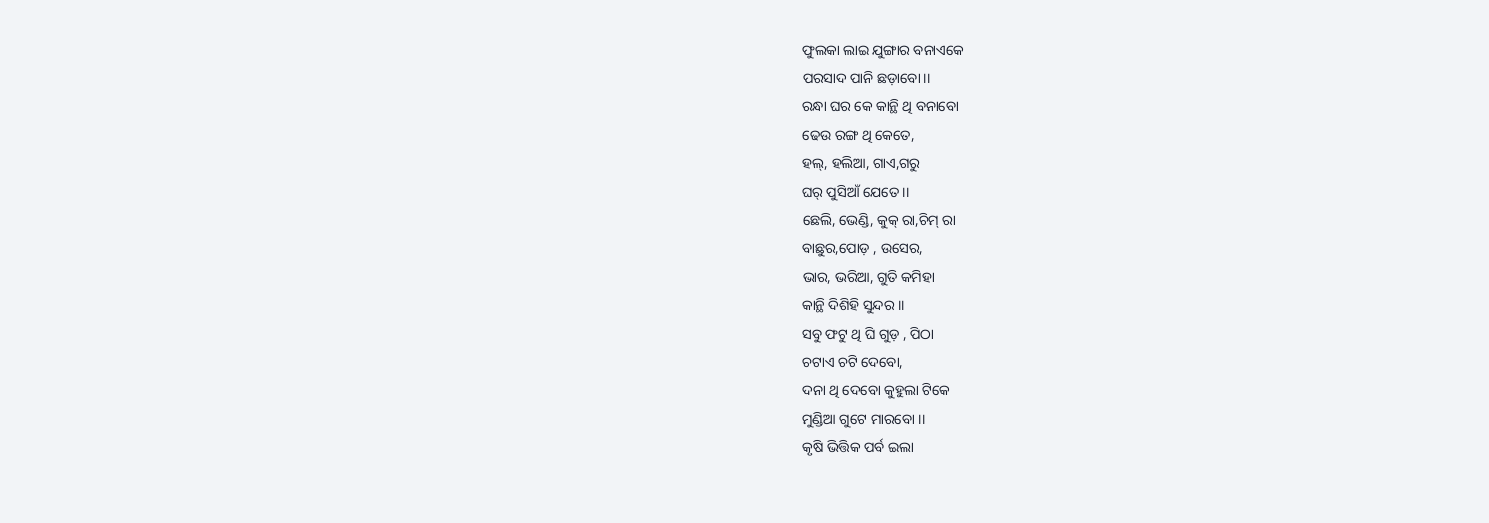ଫୁଲକା ଲାଇ ଯୁଙ୍ଗାର ବନାଏକେ
ପରସାଦ ପାନି ଛଡ଼ାବୋ।।
ରନ୍ଧା ଘର କେ କାନ୍ଥି ଥି ବନାବୋ
ଢେଉ ରଙ୍ଗ ଥି କେତେ,
ହଲ୍, ହଲିଆ, ଗାଏ,ଗରୁ
ଘର୍ ପୁସିଆଁ ଯେତେ ।।
ଛେଲି, ଭେଣ୍ଡି, କୁକ୍ ରା,ଚିମ୍ ରା
ବାଛୁର,ପୋଡ଼ , ଉସେର,
ଭାର, ଭରିଆ, ଗୁତି କମିହା
କାନ୍ଥି ଦିଶିହି ସୁନ୍ଦର ।।
ସବୁ ଫଟୁ ଥି ଘି ଗୁଡ଼ , ପିଠା
ଚଟାଏ ଚଟି ଦେବୋ,
ଦନା ଥି ଦେବୋ କୁହୁଲା ଟିକେ
ମୁଣ୍ଡିଆ ଗୁଟେ ମାରବୋ ।।
କୃଷି ଭିତ୍ତିକ ପର୍ବ ଇଲା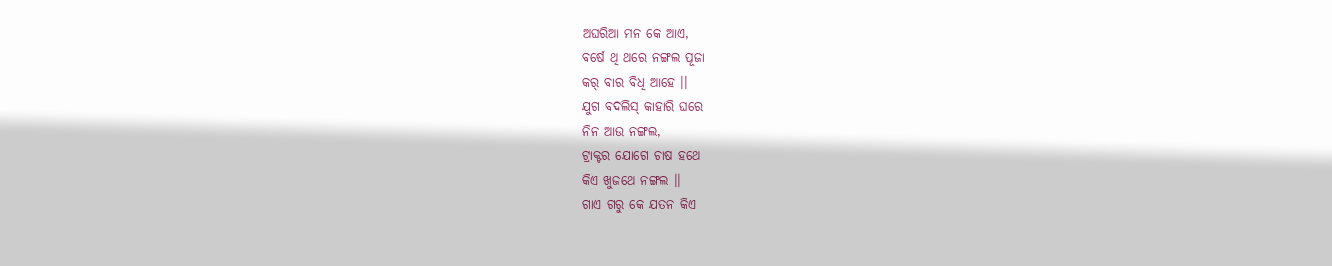ଅଘରିଆ ମନ କେ ଆଏ,
ବର୍ଷେ ଥି ଥରେ ନଙ୍ଗଲ ପୂଜା
କର୍ ବାର ବିଧି ଆହେ ।।
ଯୁଗ ବଦଲିସ୍ କାହାରି ଘରେ
ନିନ ଆଉ ନଙ୍ଗଲ,
ଟ୍ରାକ୍ଟର ଯୋଗେ ଚାଷ ହଥେ
କିଏ ଖୁଜଥେ ନଙ୍ଗଲ ।।
ଗାଏ ଗରୁ କେ ଯତନ କିଏ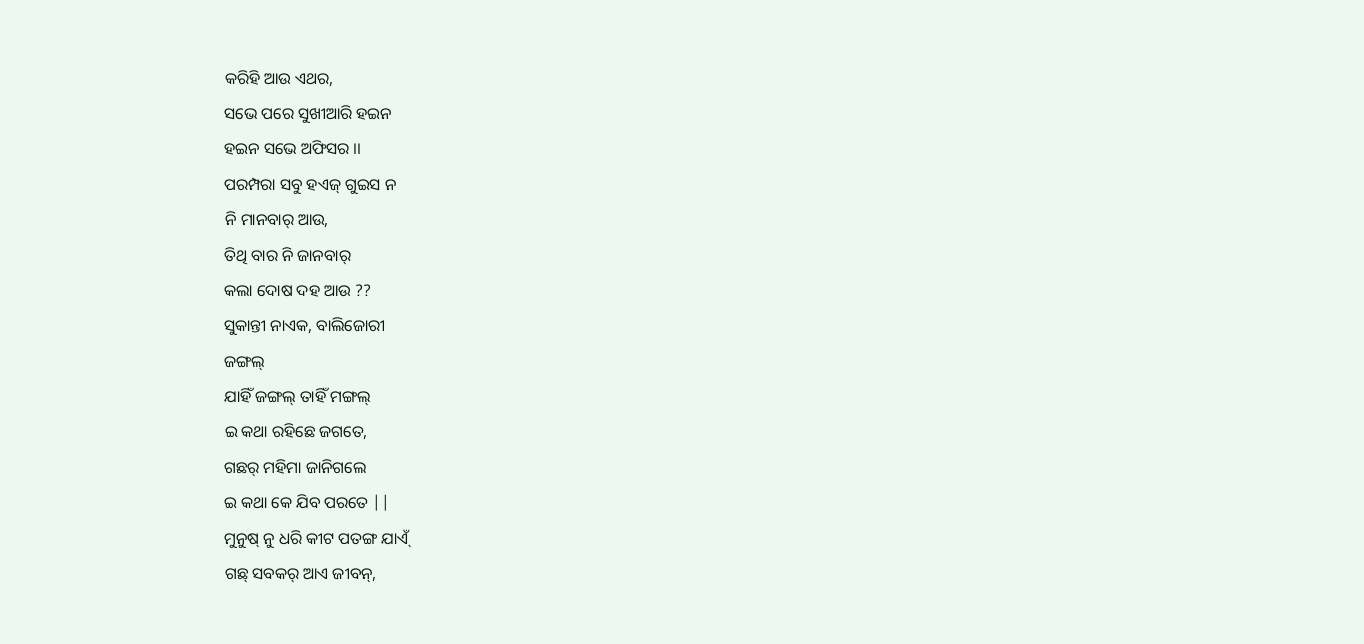କରିହି ଆଉ ଏଥର,
ସଭେ ପରେ ସୁଖୀଆରି ହଇନ
ହଇନ ସଭେ ଅଫିସର ।।
ପରମ୍ପରା ସବୁ ହଏଜ୍ ଗୁଇସ ନ
ନି ମାନବାର୍ ଆଉ,
ତିଥି ବାର ନି ଜାନବାର୍
କଲା ଦୋଷ ଦହ ଆଉ ??
ସୁକାନ୍ତୀ ନାଏକ, ବାଲିଜୋରୀ
ଜଙ୍ଗଲ୍
ଯାହିଁ ଜଙ୍ଗଲ୍ ତାହିଁ ମଙ୍ଗଲ୍
ଇ କଥା ରହିଛେ ଜଗତେ,
ଗଛର୍ ମହିମା ଜାନିଗଲେ
ଇ କଥା କେ ଯିବ ପରତେ ||
ମୁନୁଷ୍ ନୁ ଧରି କୀଟ ପତଙ୍ଗ ଯାଏ୍ଁ
ଗଛ୍ ସବକର୍ ଆଏ ଜୀବନ୍,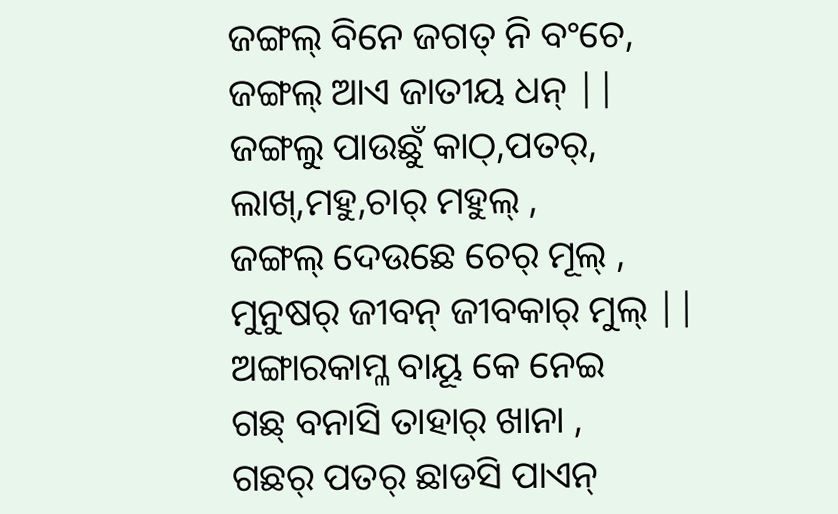ଜଙ୍ଗଲ୍ ବିନେ ଜଗତ୍ ନି ବଂଚେ,
ଜଙ୍ଗଲ୍ ଆଏ ଜାତୀୟ ଧନ୍ ||
ଜଙ୍ଗଲୁ ପାଉଛୁଁ କାଠ୍,ପତର୍,
ଲାଖ୍,ମହୁ,ଚାର୍ ମହୁଲ୍ ,
ଜଙ୍ଗଲ୍ ଦେଉଛେ ଚେର୍ ମୂଲ୍ ,
ମୁନୁଷର୍ ଜୀବନ୍ ଜୀବକାର୍ ମୁଲ୍ ||
ଅଙ୍ଗାରକାମ୍ଳ ବାୟୂ କେ ନେଇ
ଗଛ୍ ବନାସି ତାହାର୍ ଖାନା ,
ଗଛର୍ ପତର୍ ଛାଡସି ପାଏନ୍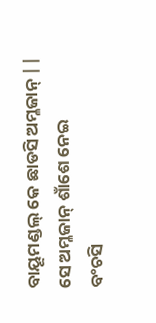ବାୟୂମଣ୍ଡଲ୍ କେ ଛାଡସି ଅମ୍ଳଜାନ୍ ||
ସେ ଅମ୍ଳଜାନ୍ ଶାଁଶେ ନେଇ
ବଂଚସି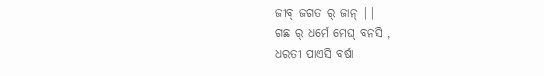ଜୀବ୍ ଜଗତ ର୍ ଜାନ୍ ||
ଗଛ ର୍ ଧର୍ମେ ମେଘ୍ ବନସି ,
ଧରତୀ ପାଏସି ବର୍ଷା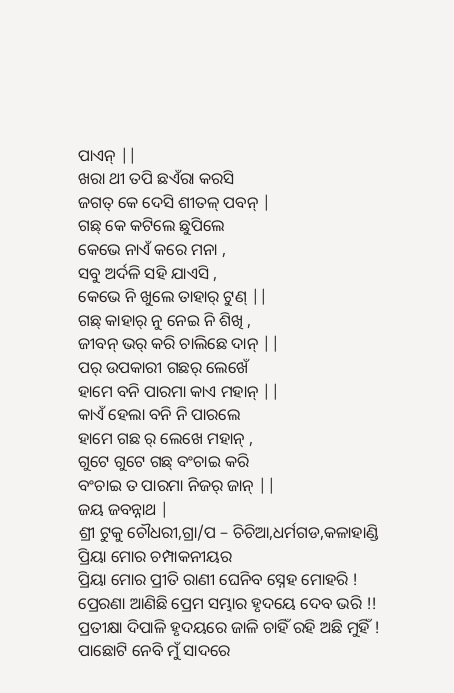ପାଏନ୍ ||
ଖରା ଥୀ ତପି ଛଏଁରା କରସି
ଜଗତ୍ କେ ଦେସି ଶୀତଳ୍ ପବନ୍ |
ଗଛ୍ କେ କଟିଲେ ଛୁପିଲେ
କେଭେ ନାଏଁ କରେ ମନା ,
ସବୁ ଅର୍ଦଳି ସହି ଯାଏସି ,
କେଭେ ନି ଖୁଲେ ତାହାର୍ ଟୁଣ୍ ||
ଗଛ୍ କାହାର୍ ନୁ ନେଇ ନି ଶିଖି ,
ଜୀବନ୍ ଭର୍ କରି ଚାଲିଛେ ଦାନ୍ ||
ପର୍ ଉପକାରୀ ଗଛର୍ ଲେଖେଁ
ହାମେ ବନି ପାରମା କାଏ ମହାନ୍ ||
କାଏଁ ହେଲା ବନି ନି ପାରଲେ
ହାମେ ଗଛ ର୍ ଲେଖେ ମହାନ୍ ,
ଗୁଟେ ଗୁଟେ ଗଛ୍ ବଂଚାଇ କରି
ବଂଚାଇ ତ ପାରମା ନିଜର୍ ଜାନ୍ ||
ଜୟ ଜବନ୍ନାଥ |
ଶ୍ରୀ ଟୁକୁ ଚୌଧରୀ,ଗ୍ରା/ପ – ଚିଚିଆ,ଧର୍ମଗଡ,କଳାହାଣ୍ଡି
ପ୍ରିୟା ମୋର ଚମ୍ପାକନୀୟର
ପ୍ରିୟା ମୋର ପ୍ରୀତି ରାଣୀ ଘେନିବ ସ୍ନେହ ମୋହରି !
ପ୍ରେରଣା ଆଣିଛି ପ୍ରେମ ସମ୍ଭାର ହୃଦୟେ ଦେବ ଭରି !!
ପ୍ରତୀକ୍ଷା ଦିପାଳି ହୃଦୟରେ ଜାଳି ଚାହିଁ ରହି ଅଛି ମୁହିଁ !
ପାଛୋଟି ନେବି ମୁଁ ସାଦରେ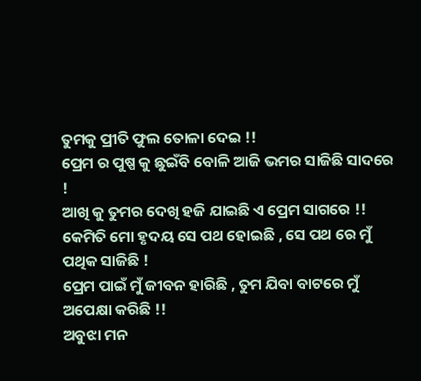ତୁମକୁ ପ୍ରୀତି ଫୁଲ ତୋଳା ଦେଇ !!
ପ୍ରେମ ର ପୁଷ୍ପ କୁ ଛୁଇଁବି ବୋଳି ଆଜି ଭମର ସାଜିଛି ସାଦରେ !
ଆଖି କୁ ତୁମର ଦେଖି ହଜି ଯାଇଛି ଏ ପ୍ରେମ ସାଗରେ !!
କେମିତି ମୋ ହୃଦୟ ସେ ପଥ ହୋଇଛି , ସେ ପଥ ରେ ମୁଁ ପଥିକ ସାଜିଛି !
ପ୍ରେମ ପାଇଁ ମୁଁ ଜୀବନ ହାରିଛି , ତୁମ ଯିବା ବାଟରେ ମୁଁ ଅପେକ୍ଷା କରିଛି !!
ଅବୁଝା ମନ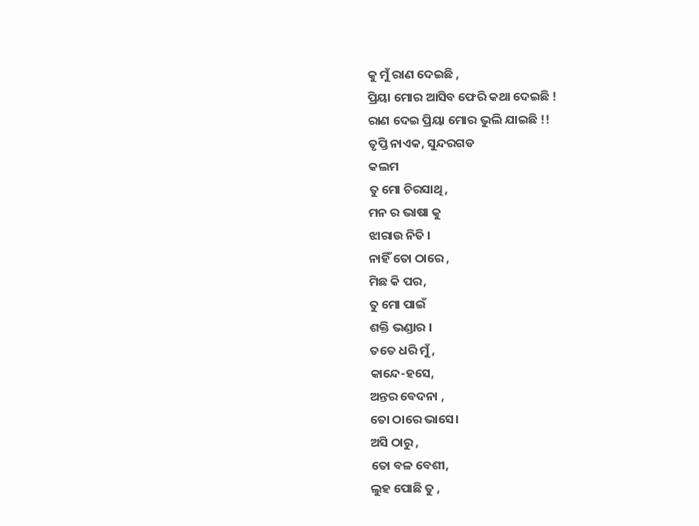କୁ ମୁଁ ରାଣ ଦେଇଛି ,
ପ୍ରିୟା ମୋର ଆସିବ ଫେରି କଥା ଦେଇଛି !
ରାଣ ଦେଇ ପ୍ରିୟା ମୋର ଭୁଲି ଯାଇଛି !!
ତୃପ୍ତି ନାଏକ, ସୁନ୍ଦରଗଡ
କଲମ
ତୁ ମୋ ଚିରସାଥି,
ମନ ର ଭାଷା କୁ
ଝାରାଉ ନିତି ।
ନାହିଁ ତୋ ଠାରେ ,
ମିଛ କି ପର,
ତୁ ମୋ ପାଇଁ
ଶକ୍ତି ଭଣ୍ଡାର ।
ତତେ ଧରି ମୁଁ,
କାନ୍ଦେ-ହସେ,
ଅନ୍ତର ବେଦନା ,
ତୋ ଠାରେ ଭାସେ।
ଅସି ଠାରୁ ,
ତୋ ବଳ ବେଶୀ,
ଲୁହ ପୋଛି ତୁ ,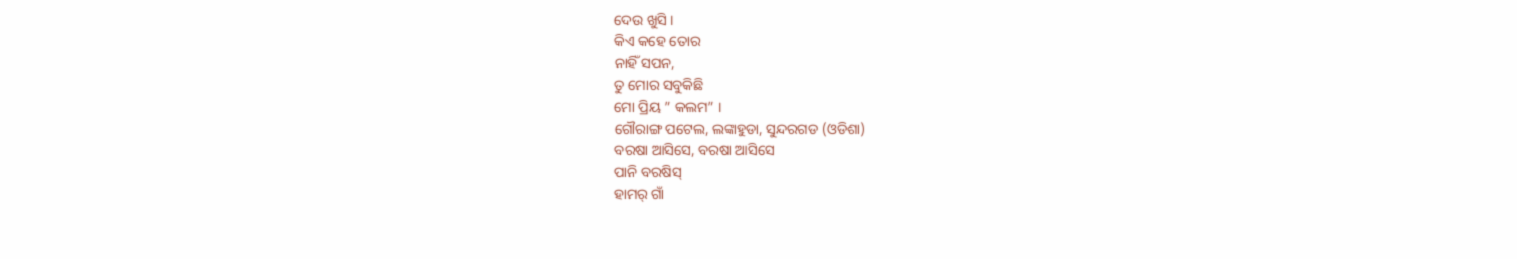ଦେଉ ଖୁସି ।
କିଏ କହେ ତୋର
ନାହିଁ ସପନ,
ତୁ ମୋର ସବୁକିଛି
ମୋ ପ୍ରିୟ ” କଲମ” ।
ଗୌରାଙ୍ଗ ପଟେଲ, ଲଙ୍କାହୁଡା, ସୁନ୍ଦରଗଡ (ଓଡିଶା)
ବରଷା ଆସିସେ, ବରଷା ଆସିସେ
ପାନି ବରଷିସ୍
ହାମର୍ ଗାଁ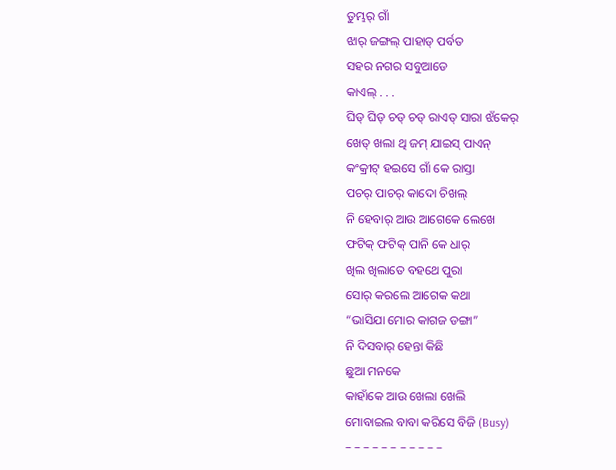ତୁମ୍ଭର୍ ଗାଁ
ଝାର୍ ଜଙ୍ଗଲ୍ ପାହାଡ୍ ପର୍ବତ
ସହର ନଗର ସବୁଆଡେ
କାଏଲ୍ . . .
ଘିଡ୍ ଘିଡ୍ ଚଡ୍ ଚଡ୍ ରାଏତ୍ ସାରା ଝଁକେର୍
ଖେତ୍ ଖଲା ଥି ଜମ୍ ଯାଇସ୍ ପାଏନ୍
କଂକ୍ରୀଟ୍ ହଇସେ ଗାଁ କେ ରାସ୍ତା
ପଚର୍ ପାଚର୍ କାଦୋ ଚିଖଲ୍
ନି ହେବାର୍ ଆଉ ଆଗେକେ ଲେଖେ
ଫଟିକ୍ ଫଟିକ୍ ପାନି କେ ଧାର୍
ଖିଲ ଖିଲାତେ ବହଥେ ପୁରା
ସୋର୍ କରଲେ ଆଗେକ କଥା
“ଭାସିଯା ମୋର କାଗଜ ଡଙ୍ଗା”
ନି ଦିସବାର୍ ହେନ୍ତା କିଛି
ଛୁଆ ମନକେ
କାହାଁକେ ଆଉ ଖେଲା ଖେଲି
ମୋବାଇଲ ବାବା କରିସେ ବିଜି (Busy)
– – – – – – – – – – –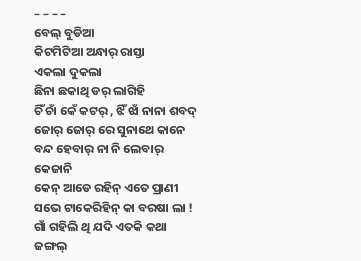– – – –
ବେଲ୍ ବୁଡିଆ
କିଟମିଟିଆ ଅନ୍ଧାର୍ ରାସ୍ତା
ଏକଲା ଦୁକଲା
ଛିନା ଛକାଥି ଡର୍ ଲାଗିହି
ଚିଁ ଚାଁ କେଁ କଟର୍ , ଝିଁ ଝାଁ ନାନା ଶବଦ୍
ଜୋର୍ ଜୋର୍ ରେ ସୁନାଥେ କାନେ
ବନ୍ଦ ହେବାର୍ ନା ନି ଲେବାର୍
କେଜାନି
କେନ୍ ଆଡେ ରହିନ୍ ଏତେ ପ୍ରାଣୀ
ସଭେ ଟାକେରିହିନ୍ କା ବରଷା ଲା !
ଗାଁ ଗହିଲି ଥି ଯଦି ଏତକି କଥା
ଜଙ୍ଗଲ୍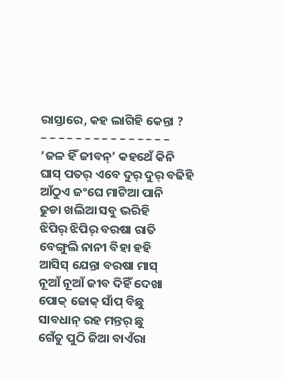ରାସ୍ତାରେ, କହ ଲାଗିହି କେନ୍ତା ?
– – – – – – – – – – – – – – –
‘ଜଳ ହିଁ ଜୀବନ୍’ କହଥେଁ କିନି
ଘାସ୍ ପତର୍ ଏବେ ଦୁର୍ ଦୁର୍ ବଢିହି
ଆଁଠୁଏ ଜଂଘେ ମାଟିଆ ପାନି
ଢୁଡା ଖଲିଆ ସବୁ ଭରିହି
ଝିପିର୍ ଝିପିର୍ ବରଷା ରାତି
ବେଙ୍ଗୁଲି ନାନୀ ବିହା ହହି
ଆସିସ୍ ଯେନ୍ତା ବରଷା ମାସ୍
ନୂଆଁ ନୂଆଁ ଜୀବ ଦିହିଁ ଦେଖା
ପୋକ୍ ଜୋକ୍ ସାଁପ୍ ବିଛୁ
ସାବଧାନ୍ ରହ ମନ୍ତର୍ ଛୁ
ଗେଁତୁ ପୁଠି ଜିଆ ବାଏଁରା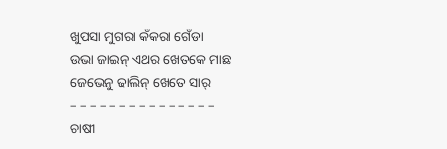ଖୁପସା ମୁଗରା କଁକରା ଗେଁଡା
ଉଭା ଜାଇନ୍ ଏଥର ଖେତକେ ମାଛ
ଜେଭେନୁ ଢାଲିନ୍ ଖେତେ ସାର୍
– – – – – – – – – – – – – – –
ଚାଷୀ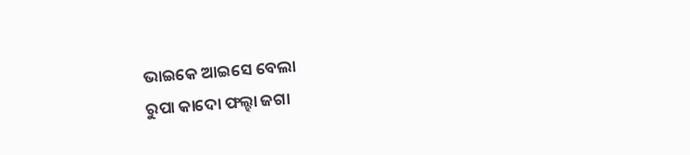ଭାଇକେ ଆଇସେ ବେଲା
ରୁପା କାଦୋ ଫଲ୍ହା ଜଗା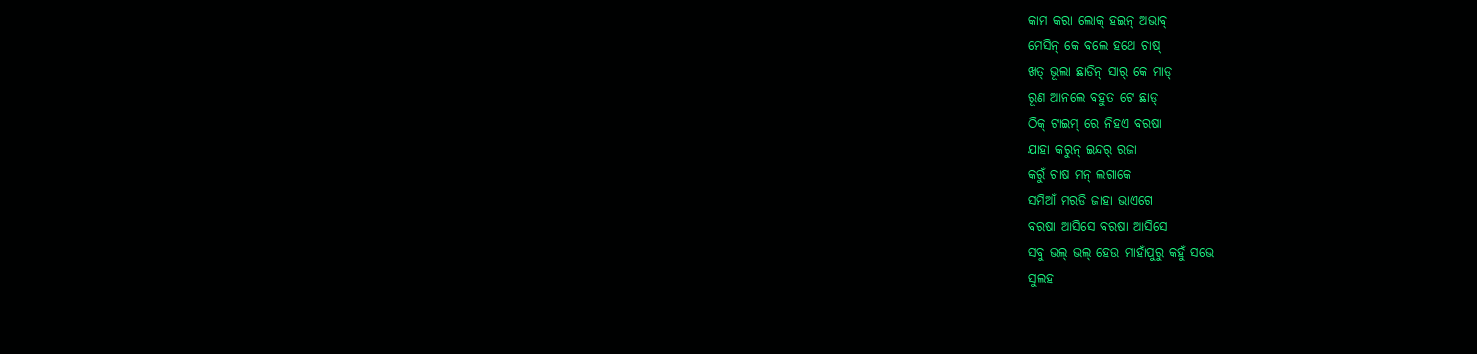କାମ କରା ଲୋକ୍ ହଇନ୍ ଅଭାବ୍
ମେସିନ୍ କେ ବଲେ ହଥେ ଚାଷ୍
ଖତ୍ ଭୂଲା ଛାଡିନ୍ ସାର୍ କେ ମାଡ୍
ରୂଣ ଆନଲେ ବହୁତ ଟେ ଛାଡ୍
ଠିକ୍ ଟାଇମ୍ ରେ ନିହଏ ବରଷା
ଯାହା କରୁନ୍ ଇନ୍ଦର୍ ରଜା
କରୁଁ ଚାଷ ମନ୍ ଲଗାକେ
ସମିଆଁ ମରଡି ଜାହା ଭାଏଗେ
ବରଷା ଆସିସେ ବରଷା ଆସିସେ
ସବୁ ଭଲ୍ ଭଲ୍ ହେଉ ମାହାଁପୁରୁ କହୁଁ ସଭେ
ସୁଲହ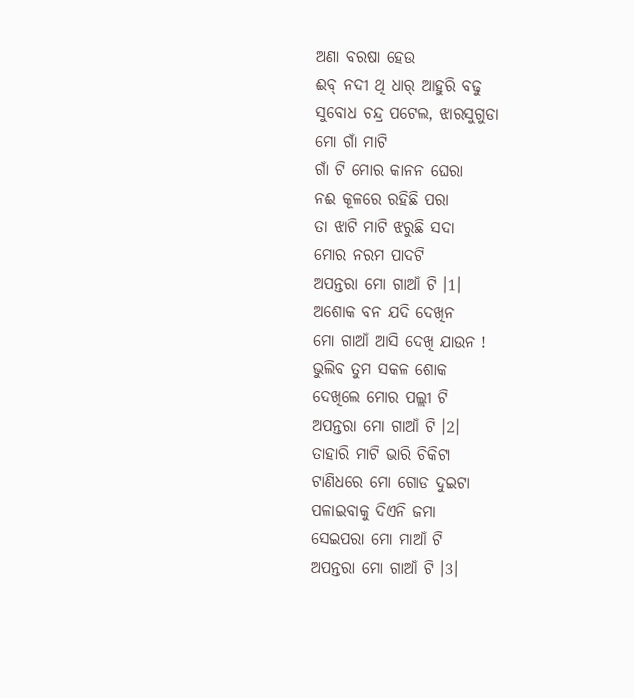ଅଣା ବରଷା ହେଉ
ଈବ୍ ନଦୀ ଥି ଧାର୍ ଆହୁରି ବଢୁ
ସୁବୋଧ ଚନ୍ଦ୍ର ପଟେଲ, ଝାରସୁଗୁଡା
ମୋ ଗାଁ ମାଟି
ଗାଁ ଟି ମୋର କାନନ ଘେରା
ନଈ କୂଳରେ ରହିଛି ପରା
ତା ଝାଟି ମାଟି ଝରୁଛି ସଦା
ମୋର ନରମ ପାଦଟି
ଅପନ୍ତରା ମୋ ଗାଆଁ ଟି ।1।
ଅଶୋକ ବନ ଯଦି ଦେଖିନ
ମୋ ଗାଆଁ ଆସି ଦେଖି ଯାଉନ !
ଭୁଲିବ ତୁମ ସକଳ ଶୋକ
ଦେଖିଲେ ମୋର ପଲ୍ଲୀ ଟି
ଅପନ୍ତରା ମୋ ଗାଆଁ ଟି ।2।
ତାହାରି ମାଟି ଭାରି ଚିକିଟା
ଟାଣିଧରେ ମୋ ଗୋଡ ଦୁଇଟା
ପଳାଇବାକୁ ଦିଏନି ଜମା
ସେଇପରା ମୋ ମାଆଁ ଟି
ଅପନ୍ତରା ମୋ ଗାଆଁ ଟି ।3।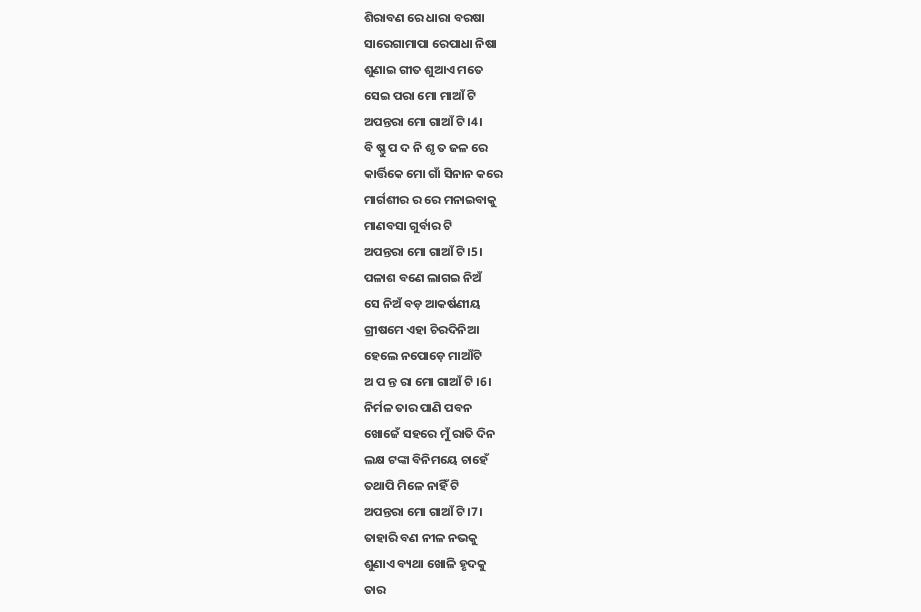ଶିରାବଣ ରେ ଧାରା ବରଷା
ସାରେଗାମାପା ରେପାଧା ନିଷା
ଶୁଣାଇ ଗୀତ ଶୁଆଏ ମତେ
ସେଇ ପରା ମୋ ମାଆଁ ଟି
ଅପନ୍ତରା ମୋ ଗାଆଁ ଟି ।4।
ବି ଷ୍ଣୁ ପ ଦ ନି ଶୃ ତ ଜଳ ରେ
କାର୍ତ୍ତିକେ ମୋ ଗାଁ ସିନାନ କରେ
ମାର୍ଗଶୀର ର ରେ ମନାଇବାକୁ
ମାଣବସା ଗୁର୍ବାର ଟି
ଅପନ୍ତରା ମୋ ଗାଆଁ ଟି ।5।
ପଳାଶ ବଣେ ଲାଗଇ ନିଅଁ
ସେ ନିଅଁ ବଡ଼ ଆକର୍ଷଣୀୟ
ଗ୍ରୀଷମେ ଏହା ଚିରଦିନିଆ
ହେଲେ ନପୋଡ଼େ ମାଆଁଟି
ଅ ପ ନ୍ତ ରା ମୋ ଗାଆଁ ଟି ।6।
ନିର୍ମଳ ତାର ପାଣି ପବନ
ଖୋଜେଁ ସହରେ ମୁଁ ରାତି ଦିନ
ଲକ୍ଷ ଟଙ୍କା ବିନିମୟେ ଚାହେଁ
ତଥାପି ମିଳେ ନାହିଁ ଟି
ଅପନ୍ତରା ମୋ ଗାଆଁ ଟି ।7।
ତାହାରି ବଣ ନୀଳ ନଭକୁ
ଶୁଣାଏ ବ୍ୟଥା ଖୋଳି ହୃଦକୁ
ତାର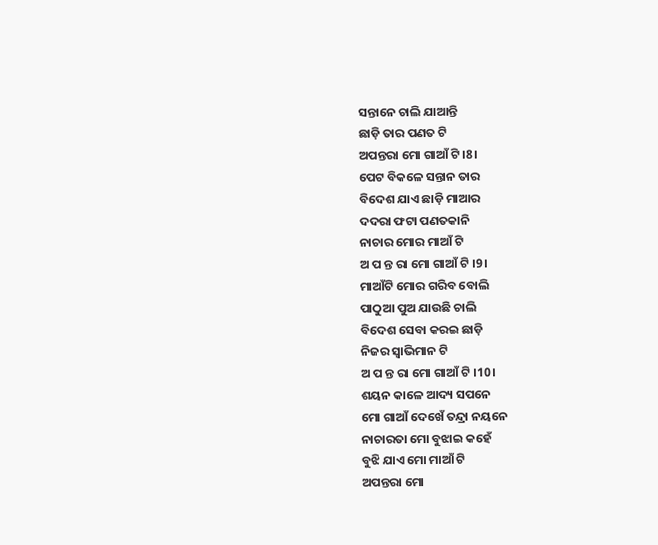ସନ୍ତାନେ ଚାଲି ଯାଆନ୍ତି
ଛାଡ଼ି ତାର ପଣତ ଟି
ଅପନ୍ତରା ମୋ ଗାଆଁ ଟି ।8।
ପେଟ ବିକଳେ ସନ୍ତାନ ତାର
ବିଦେଶ ଯାଏ ଛାଡ଼ି ମାଆର
ଦଦରା ଫଟା ପଣତକାନି
ନାଚାର ମୋର ମାଆଁ ଟି
ଅ ପ ନ୍ତ ରା ମୋ ଗାଆଁ ଟି ।9।
ମାଆଁଟି ମୋର ଗରିବ ବୋଲି
ପାଠୁଆ ପୁଅ ଯାଉଛି ଚାଲି
ବିଦେଶ ସେବା କରଇ ଛାଡ଼ି
ନିଜର ସ୍ବାଭିମାନ ଟି
ଅ ପ ନ୍ତ ରା ମୋ ଗାଆଁ ଟି ।10।
ଶୟନ କାଳେ ଆଦ୍ୟ ସପନେ
ମୋ ଗାଆଁ ଦେଖେଁ ତନ୍ଦ୍ରା ନୟନେ
ନାଚାରତା ମୋ ବୁଝାଇ କହେଁ
ବୁଝି ଯାଏ ମୋ ମାଆଁ ଟି
ଅପନ୍ତରା ମୋ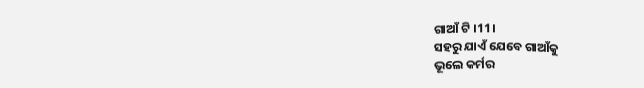ଗାଆଁ ଟି ।11।
ସହରୁ ଯାଏଁ ଯେବେ ଗାଆଁକୁ
ଭୂଲେ କର୍ମର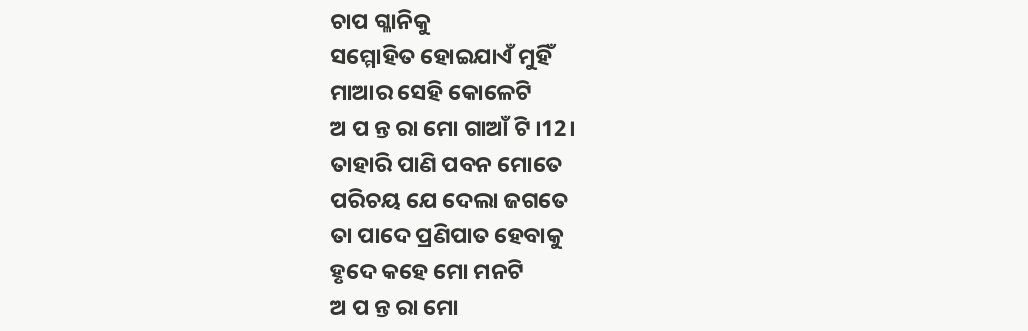ଚାପ ଗ୍ଳାନିକୁ
ସମ୍ମୋହିତ ହୋଇଯାଏଁ ମୁହିଁ
ମାଆର ସେହି କୋଳେଟି
ଅ ପ ନ୍ତ ରା ମୋ ଗାଆଁ ଟି ।12।
ତାହାରି ପାଣି ପବନ ମୋତେ
ପରିଚୟ ଯେ ଦେଲା ଜଗତେ
ତା ପାଦେ ପ୍ରଣିପାତ ହେବାକୁ
ହୃଦେ କହେ ମୋ ମନଟି
ଅ ପ ନ୍ତ ରା ମୋ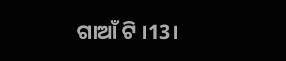ଗାଆଁ ଟି ।13।